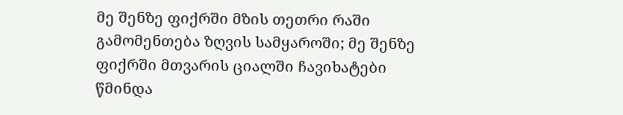მე შენზე ფიქრში მზის თეთრი რაში გამომენთება ზღვის სამყაროში; მე შენზე ფიქრში მთვარის ციალში ჩავიხატები წმინდა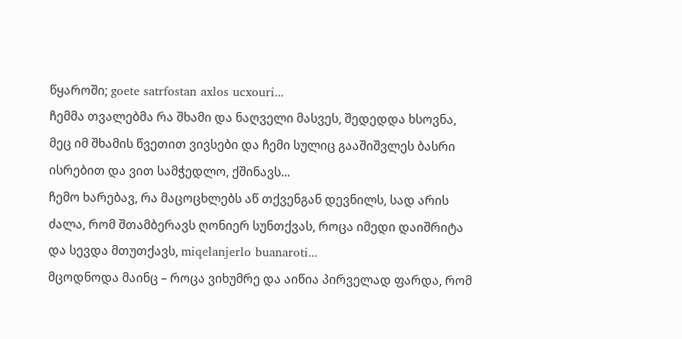წყაროში; goete satrfostan axlos ucxouri...
ჩემმა თვალებმა რა შხამი და ნაღველი მასვეს, შედედდა ხსოვნა, მეც იმ შხამის წვეთით ვივსები და ჩემი სულიც გააშიშვლეს ბასრი ისრებით და ვით სამჭედლო, ქშინავს...
ჩემო ხარებავ, რა მაცოცხლებს აწ თქვენგან დევნილს, სად არის ძალა, რომ შთამბერავს ღონიერ სუნთქვას, როცა იმედი დაიშრიტა და სევდა მთუთქავს, miqelanjerlo buanaroti...
მცოდნოდა მაინც – როცა ვიხუმრე და აიწია პირველად ფარდა, რომ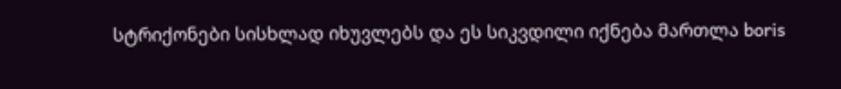სტრიქონები სისხლად იხუვლებს და ეს სიკვდილი იქნება მართლა boris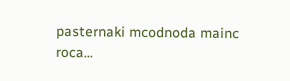pasternaki mcodnoda mainc roca...